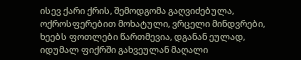ისევ ქარი ქრის, შემოდგომა გაღვიძებულა,
ოქროსფერებით მოხატული, ვრცელი მინდვრები,
ხეებს ფოთლები წართმევია, დგანან ეულად,
იდუმალ ფიქრში გახვეულან მაღალი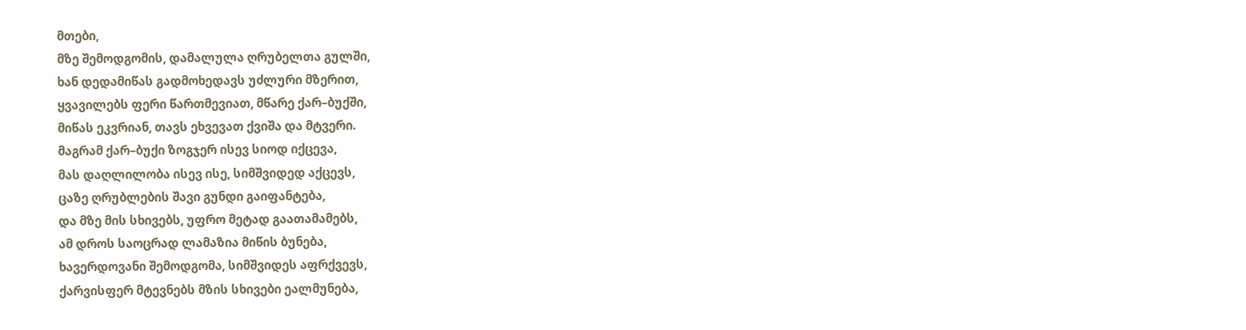მთები,
მზე შემოდგომის, დამალულა ღრუბელთა გულში,
ხან დედამიწას გადმოხედავს უძლური მზერით,
ყვავილებს ფერი წართმევიათ, მწარე ქარ–ბუქში,
მიწას ეკვრიან, თავს ეხვევათ ქვიშა და მტვერი.
მაგრამ ქარ–ბუქი ზოგჯერ ისევ სიოდ იქცევა,
მას დაღლილობა ისევ ისე, სიმშვიდედ აქცევს,
ცაზე ღრუბლების შავი გუნდი გაიფანტება,
და მზე მის სხივებს, უფრო მეტად გაათამამებს,
ამ დროს საოცრად ლამაზია მიწის ბუნება,
ხავერდოვანი შემოდგომა, სიმშვიდეს აფრქვევს,
ქარვისფერ მტევნებს მზის სხივები ეალმუნება,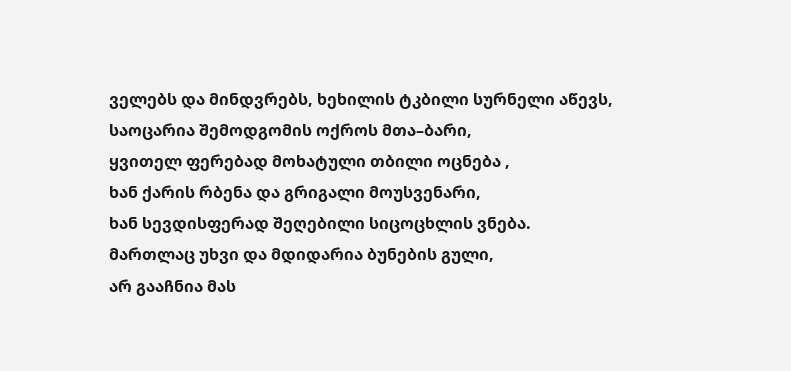ველებს და მინდვრებს, ხეხილის ტკბილი სურნელი აწევს,
საოცარია შემოდგომის ოქროს მთა–ბარი,
ყვითელ ფერებად მოხატული თბილი ოცნება ,
ხან ქარის რბენა და გრიგალი მოუსვენარი,
ხან სევდისფერად შეღებილი სიცოცხლის ვნება.
მართლაც უხვი და მდიდარია ბუნების გული,
არ გააჩნია მას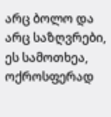არც ბოლო და არც საზღვრები,
ეს სამოთხეა, ოქროსფერად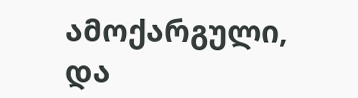ამოქარგული,
და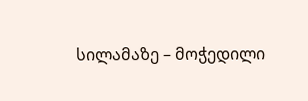სილამაზე – მოჭედილი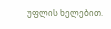უფლის ხელებით.